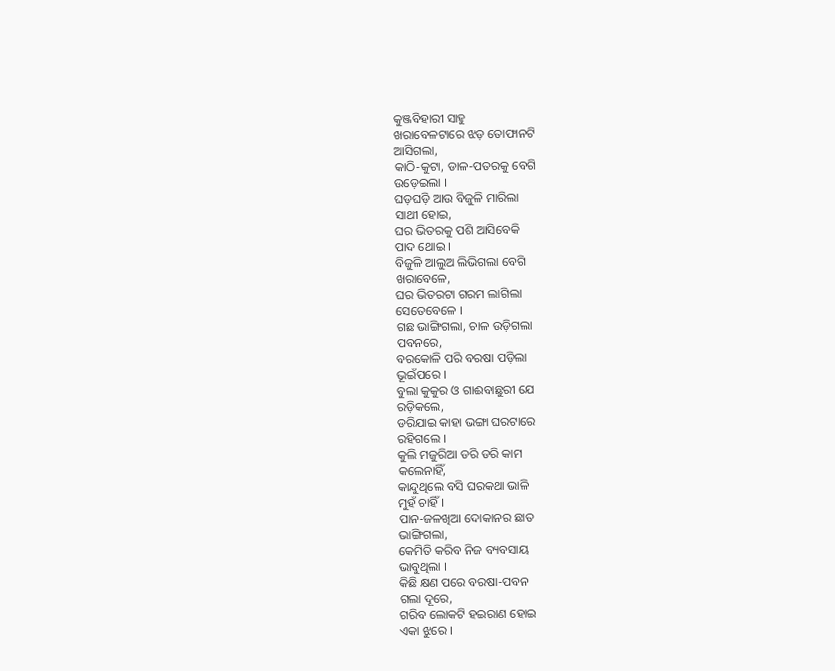କୁଞ୍ଜବିହାରୀ ସାହୁ
ଖରାବେଳଟାରେ ଝଡ଼ ତୋଫାନଟି
ଆସିଗଲା,
କାଠି-କୁଟା, ଡାଳ-ପତରକୁ ବେଗି
ଉଡ଼େଇଲା ।
ଘଡ଼ଘଡ଼ି ଆଉ ବିଜୁଳି ମାରିଲା
ସାଥୀ ହୋଇ,
ଘର ଭିତରକୁ ପଶି ଆସିବେକି
ପାଦ ଥୋଇ ।
ବିଜୁଳି ଆଲୁଅ ଲିଭିଗଲା ବେଗି
ଖରାବେଳେ,
ଘର ଭିତରଟା ଗରମ ଲାଗିଲା
ସେତେବେଳେ ।
ଗଛ ଭାଙ୍ଗିଗଲା, ଚାଳ ଉଡ଼ିଗଲା
ପବନରେ,
ବରକୋଳି ପରି ବରଷା ପଡ଼ିଲା
ଭୂଇଁପରେ ।
ବୁଲା କୁକୁର ଓ ଗାଈବାଛୁରୀ ଯେ
ରଡ଼ିକଲେ,
ଡରିଯାଇ କାହା ଭଙ୍ଗା ଘରଟାରେ
ରହିଗଲେ ।
କୁଲି ମଜୁରିଆ ଡରି ଡରି କାମ
କଲେନାହିଁ,
କାନ୍ଦୁଥିଲେ ବସି ଘରକଥା ଭାଳି
ମୁହଁ ଚାହିଁ ।
ପାନ-ଜଳଖିଆ ଦୋକାନର ଛାତ
ଭାଙ୍ଗିଗଲା,
କେମିତି କରିବ ନିଜ ବ୍ୟବସାୟ
ଭାବୁଥିଲା ।
କିଛି କ୍ଷଣ ପରେ ବରଷା-ପବନ
ଗଲା ଦୂରେ,
ଗରିବ ଲୋକଟି ହଇରାଣ ହୋଇ
ଏକା ଝୁରେ ।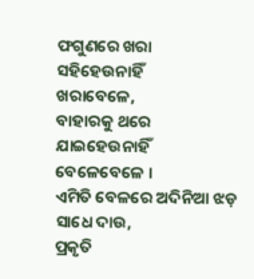ଫଗୁଣରେ ଖରା ସହିହେଉନାହିଁ
ଖରାବେଳେ,
ବାହାରକୁ ଥରେ ଯାଇହେଉନାହିଁ
ବେଳେବେଳେ ।
ଏମିତି ବେଳରେ ଅଦିନିଆ ଝଡ଼
ସାଧେ ଦାଉ,
ପ୍ରକୃତି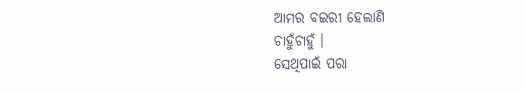ଆମର ବଇରୀ ହେଲାଣି
ଚାହୁଁଚାହୁଁ ।
ସେଥିପାଇଁ ପରା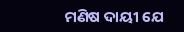ମଣିଷ ଦାୟୀ ଯେ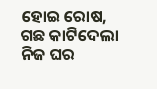ହୋଇ ରୋଷ,
ଗଛ କାଟିଦେଲା ନିଜ ଘର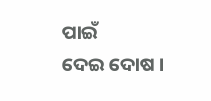ପାଇଁ
ଦେଇ ଦୋଷ ।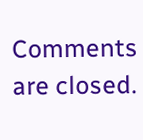Comments are closed.